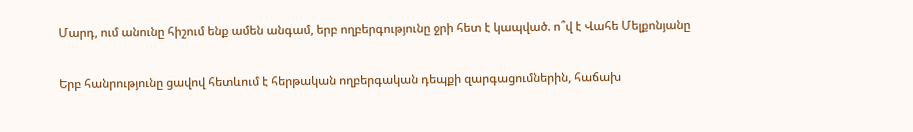Մարդ, ում անունը հիշում ենք ամեն անգամ, երբ ողբերգությունը ջրի հետ է կապված. ո՞վ է Վահե Մելքոնյանը

Երբ հանրությունը ցավով հետևում է հերթական ողբերգական դեպքի զարգացումներին, հաճախ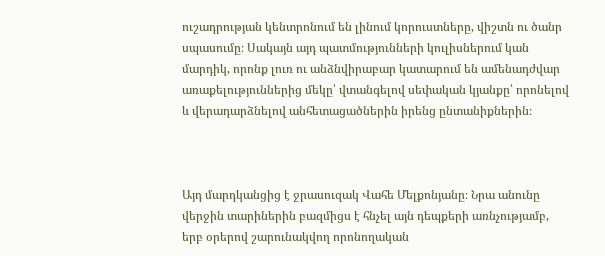ուշադրության կենտրոնում են լինում կորուստները, վիշտն ու ծանր սպասումը։ Սակայն այդ պատմությունների կուլիսներում կան մարդիկ, որոնք լուռ ու անձնվիրաբար կատարում են ամենադժվար առաքելություններից մեկը՝ վտանգելով սեփական կյանքը՝ որոնելով և վերադարձնելով անհետացածներին իրենց ընտանիքներին։



Այդ մարդկանցից է ջրասուզակ Վահե Մելքոնյանը։ Նրա անունը վերջին տարիներին բազմիցս է հնչել այն դեպքերի առնչությամբ, երբ օրերով շարունակվող որոնողական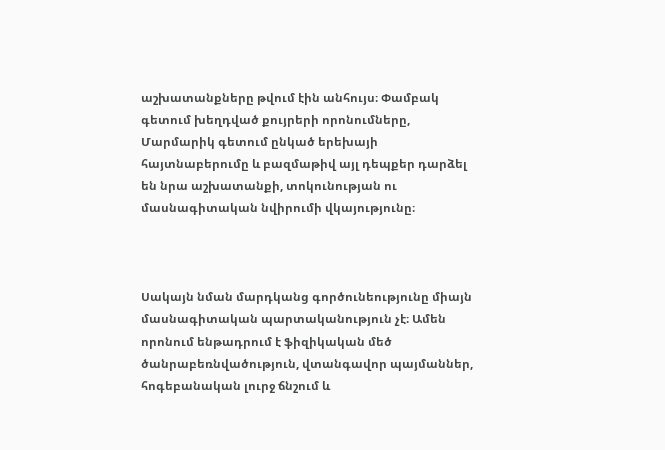աշխատանքները թվում էին անհույս։ Փամբակ գետում խեղդված քույրերի որոնումները, Մարմարիկ գետում ընկած երեխայի հայտնաբերումը և բազմաթիվ այլ դեպքեր դարձել են նրա աշխատանքի, տոկունության ու մասնագիտական նվիրումի վկայությունը։



Սակայն նման մարդկանց գործունեությունը միայն մասնագիտական պարտականություն չէ։ Ամեն որոնում ենթադրում է ֆիզիկական մեծ ծանրաբեռնվածություն, վտանգավոր պայմաններ, հոգեբանական լուրջ ճնշում և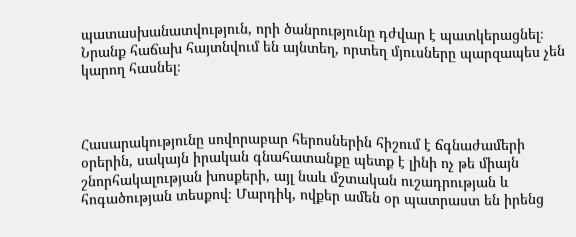պատասխանատվություն, որի ծանրությունը դժվար է պատկերացնել։ Նրանք հաճախ հայտնվում են այնտեղ, որտեղ մյուսները պարզապես չեն կարող հասնել։



Հասարակությունը սովորաբար հերոսներին հիշում է ճգնաժամերի օրերին, սակայն իրական գնահատանքը պետք է լինի ոչ թե միայն շնորհակալության խոսքերի, այլ նաև մշտական ուշադրության և հոգածության տեսքով։ Մարդիկ, ովքեր ամեն օր պատրաստ են իրենց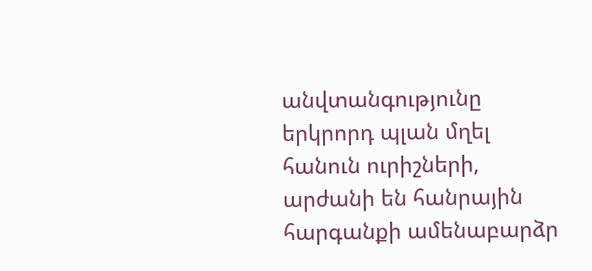անվտանգությունը երկրորդ պլան մղել հանուն ուրիշների, արժանի են հանրային հարգանքի ամենաբարձր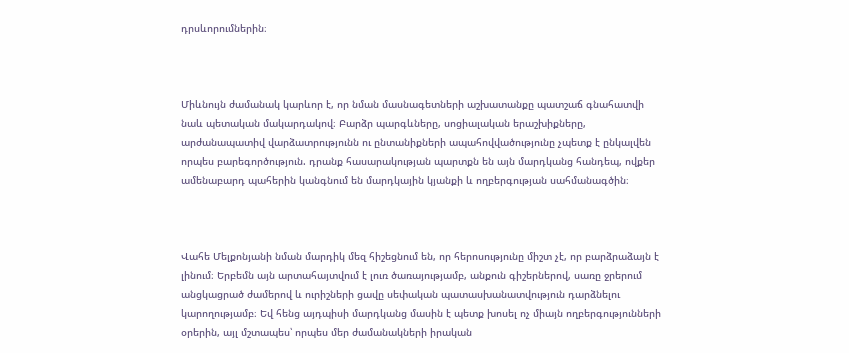դրսևորումներին։



Միևնույն ժամանակ կարևոր է, որ նման մասնագետների աշխատանքը պատշաճ գնահատվի նաև պետական մակարդակով։ Բարձր պարգևները, սոցիալական երաշխիքները, արժանապատիվ վարձատրությունն ու ընտանիքների ապահովվածությունը չպետք է ընկալվեն որպես բարեգործություն. դրանք հասարակության պարտքն են այն մարդկանց հանդեպ, ովքեր ամենաբարդ պահերին կանգնում են մարդկային կյանքի և ողբերգության սահմանագծին։



Վահե Մելքոնյանի նման մարդիկ մեզ հիշեցնում են, որ հերոսությունը միշտ չէ, որ բարձրաձայն է լինում։ Երբեմն այն արտահայտվում է լուռ ծառայությամբ, անքուն գիշերներով, սառը ջրերում անցկացրած ժամերով և ուրիշների ցավը սեփական պատասխանատվություն դարձնելու կարողությամբ։ Եվ հենց այդպիսի մարդկանց մասին է պետք խոսել ոչ միայն ողբերգությունների օրերին, այլ մշտապես՝ որպես մեր ժամանակների իրական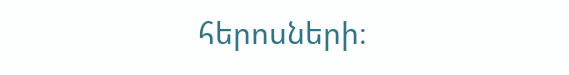հերոսների։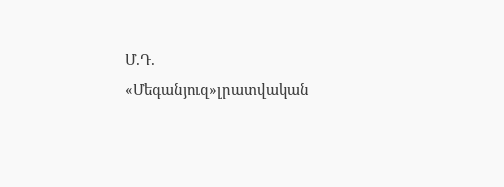Մ.Դ.
«Մեգանյուզ»լրատվական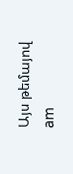Այս թեմայով
am